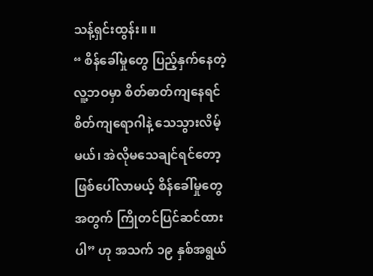သန့်ရှင်းထွန်း။ ။
“ စိန်ခေါ်မှုတွေ ပြည့်နှက်နေတဲ့ လူ့ဘဝမှာ စိတ်ဓာတ်ကျနေရင် စိတ်ကျရောဂါနဲ့ သေသွားလိမ့်မယ်၊ အဲလိုမသေချင်ရင်တော့ ဖြစ်ပေါ်လာမယ့် စိန်ခေါ်မှုတွေအတွက် ကြိုတင်ပြင်ဆင်ထားပါ” ဟု အသက် ၁၉ နှစ်အရွယ်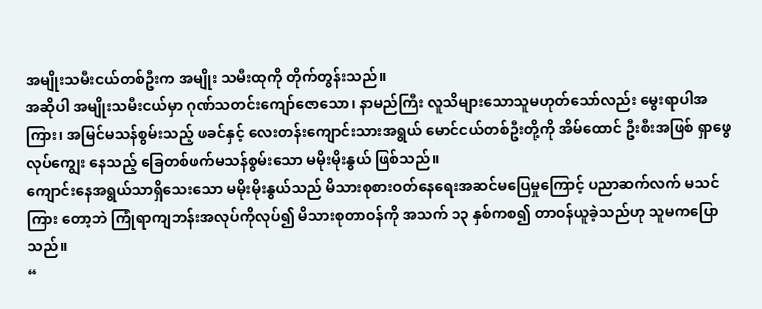အမျိုးသမီးငယ်တစ်ဦးက အမျိုး သမီးထုကို တိုက်တွန်းသည်။
အဆိုပါ အမျိုးသမီးငယ်မှာ ဂုဏ်သတင်းကျော်ဇောသော၊ နာမည်ကြီး လူသိများသောသူမဟုတ်သော်လည်း မွေးရာပါအကြား၊ အမြင်မသန်စွမ်းသည့် ဖခင်နှင့် လေးတန်းကျောင်းသားအရွယ် မောင်ငယ်တစ်ဦးတို့ကို အိမ်ထောင် ဦးစီးအဖြစ် ရှာဖွေလုပ်ကျွေး နေသည့် ခြေတစ်ဖက်မသန်စွမ်းသော မမိုးမိုးနွယ် ဖြစ်သည်။
ကျောင်းနေအရွယ်သာရှိသေးသော မမိုးမိုးနွယ်သည် မိသားစုစားဝတ်နေရေးအဆင်မပြေမှုကြောင့် ပညာဆက်လက် မသင်ကြား တော့ဘဲ ကြုံရာကျဘန်းအလုပ်ကိုလုပ်၍ မိသားစုတာဝန်ကို အသက် ၁၃ နှစ်ကစ၍ တာဝန်ယူခဲ့သည်ဟု သူမကပြောသည်။
“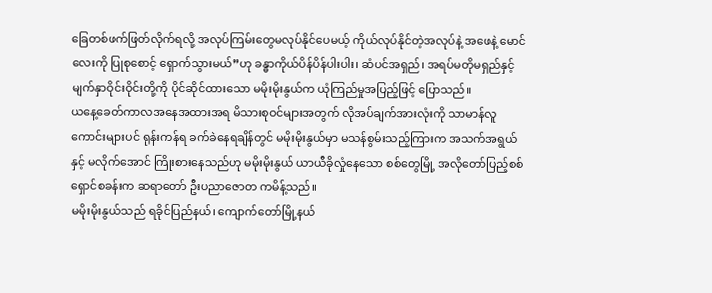ခြေတစ်ဖက်ဖြတ်လိုက်ရလို့ အလုပ်ကြမ်းတွေမလုပ်နိုင်ပေမယ့် ကိုယ်လုပ်နိုင်တဲ့အလုပ်နဲ့ အဖေနဲ့ မောင်လေးကို ပြုစုစောင့် ရှောက်သွားမယ်”ဟု ခန္ဓာကိုယ်ပိန်ပိန်ပါးပါး၊ ဆံပင်အရှည်၊ အရပ်မတိုမရှည်နှင့် မျက်နှာဝိုင်းဝိုင်းတို့ကို ပိုင်ဆိုင်ထားသော မမိုးမိုးနွယ်က ယုံကြည်မှုအပြည့်ဖြင့် ပြောသည်။
ယနေ့ခေတ်ကာလအနေအထားအရ မိသားစုဝင်များအတွက် လိုအပ်ချက်အားလုံးကို သာမာန်လူကောင်းများပင် ရုန်းကန်ရ ခက်ခဲနေရချိန်တွင် မမိုးမိုးနွယ်မှာ မသန်စွမ်းသည့်ကြားက အသက်အရွယ်နှင့် မလိုက်အောင် ကြိုးစားနေသည်ဟု မမိုးမိုးနွယ် ယာယီခိုလှုံနေသော စစ်တွေမြို့ အလိုတော်ပြည့်စစ်ရှောင်စခန်းက ဆရာတော် ဦးပညာဇောတ ကမိန့်သည်။
မမိုးမိုးနွယ်သည် ရခိုင်ပြည်နယ်၊ ကျောက်တော်မြို့နယ်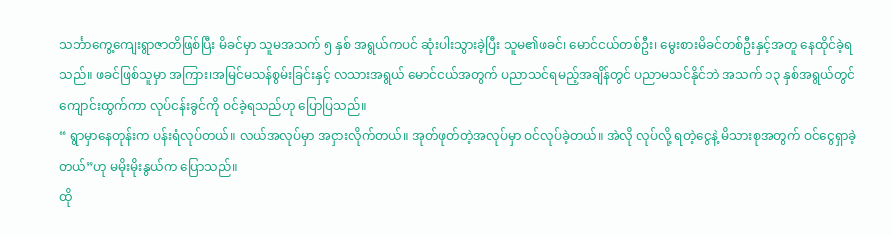သင်္ဘာကွေ့ကျေးရွာဇာတိဖြစ်ပြီး မိခင်မှာ သူမအသက် ၅ နှစ် အရွယ်ကပင် ဆုံးပါးသွားခဲ့ပြီး သူမ၏ဖခင်၊ မောင်ငယ်တစ်ဦး၊ မွေးစားမိခင်တစ်ဦးနှင့်အတူ နေထိုင်ခဲ့ရသည်။ ဖခင်ဖြစ်သူမှာ အကြား၊အမြင်မသန်စွမ်းခြင်းနှင့် လသားအရွယ် မောင်ငယ်အတွက် ပညာသင်ရမည့်အချိန်တွင် ပညာမသင်နိုင်ဘဲ အသက် ၁၃ နှစ်အရွယ်တွင် ကျောင်းထွက်ကာ လုပ်ငန်းခွင်ကို ဝင်ခဲ့ရသည်ဟု ပြောပြသည်။
“ ရွာမှာနေတုန်းက ပန်းရံလုပ်တယ်။ လယ်အလုပ်မှာ အငှားလိုက်တယ်။ အုတ်ဖုတ်တဲ့အလုပ်မှာ ဝင်လုပ်ခဲ့တယ်။ အဲလို လုပ်လို့ ရတဲ့ငွေနဲ့ မိသားစုအတွက် ဝင်ငွေရှာခဲ့တယ်”ဟု မမိုးမိုးနွယ်က ပြောသည်။
ထို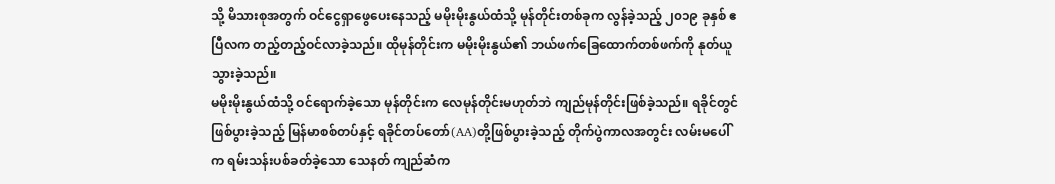သို့ မိသားစုအတွက် ဝင်ငွေရှာဖွေပေးနေသည့် မမိုးမိုးနွယ်ထံသို့ မုန်တိုင်းတစ်ခုက လွန်ခဲ့သည့် ၂၀၁၉ ခုနှစ် ဧပြီလက တည့်တည့်ဝင်လာခဲ့သည်။ ထိုမုန်တိုင်းက မမိုးမိုးနွယ်၏ ဘယ်ဖက်ခြေထောက်တစ်ဖက်ကို နုတ်ယူသွားခဲ့သည်။
မမိုးမိုးနွယ်ထံသို့ ဝင်ရောက်ခဲ့သော မုန်တိုင်းက လေမုန်တိုင်းမဟုတ်ဘဲ ကျည်မုန်တိုင်းဖြစ်ခဲ့သည်။ ရခိုင်တွင် ဖြစ်ပွားခဲ့သည့် မြန်မာစစ်တပ်နှင့် ရခိုင်တပ်တော်(AA)တို့ဖြစ်ပွားခဲ့သည့် တိုက်ပွဲကာလအတွင်း လမ်းမပေါ်က ရမ်းသန်းပစ်ခတ်ခဲ့သော သေနတ် ကျည်ဆံက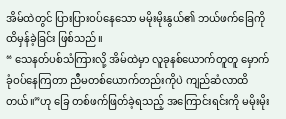အိမ်ထဲတွင် ပြားပြားဝပ်နေသော မမိုးမိုးနွယ်၏ ဘယ်ဖက်ခြေကို ထိမှန်ခဲ့ခြင်း ဖြစ်သည်။
“ သေနတ်ပစ်သံကြားလို့ အိမ်ထဲမှာ လူခုနစ်ယောက်တူတူ မှောက်ခုံဝပ်နေကြတာ ညီမတစ်ယောက်တည်းကိုပဲ ကျည်ဆံလာထိ တယ်။”ဟု ခြေ တစ်ဖက်ဖြတ်ခဲ့ရသည့် အကြောင်းရင်းကို မမိုးမိုး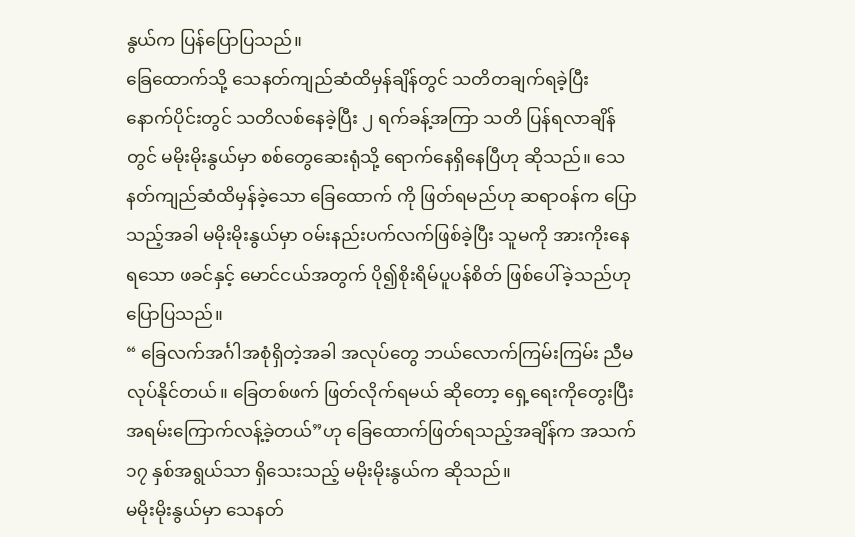နွယ်က ပြန်ပြောပြသည်။
ခြေထောက်သို့ သေနတ်ကျည်ဆံထိမှန်ချိန်တွင် သတိတချက်ရခဲ့ပြီး နောက်ပိုင်းတွင် သတိလစ်နေခဲ့ပြီး ၂ ရက်ခန့်အကြာ သတိ ပြန်ရလာချိန်တွင် မမိုးမိုးနွယ်မှာ စစ်တွေဆေးရုံသို့ ရောက်နေရှိနေပြီဟု ဆိုသည်။ သေနတ်ကျည်ဆံထိမှန်ခဲ့သော ခြေထောက် ကို ဖြတ်ရမည်ဟု ဆရာဝန်က ပြောသည့်အခါ မမိုးမိုးနွယ်မှာ ဝမ်းနည်းပက်လက်ဖြစ်ခဲ့ပြီး သူမကို အားကိုးနေရသော ဖခင်နှင့် မောင်ငယ်အတွက် ပို၍စိုးရိမ်ပူပန်စိတ် ဖြစ်ပေါ်ခဲ့သည်ဟု ပြောပြသည်။
“ ခြေလက်အင်္ဂါအစုံရှိတဲ့အခါ အလုပ်တွေ ဘယ်လောက်ကြမ်းကြမ်း ညီမလုပ်နိုင်တယ်။ ခြေတစ်ဖက် ဖြတ်လိုက်ရမယ် ဆိုတော့ ရှေ့ရေးကိုတွေးပြီး အရမ်းကြောက်လန့်ခဲ့တယ်”ဟု ခြေထောက်ဖြတ်ရသည့်အချိန်က အသက် ၁၇ နှစ်အရွယ်သာ ရှိသေးသည့် မမိုးမိုးနွယ်က ဆိုသည်။
မမိုးမိုးနွယ်မှာ သေနတ်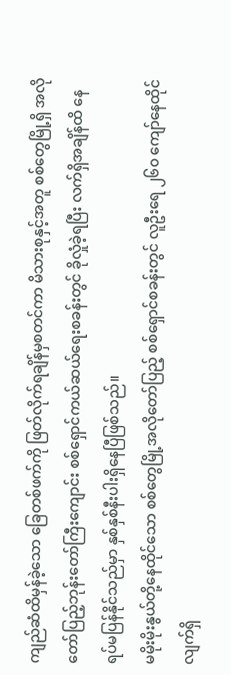ကျည်ဆံထိမှန်ခဲ့သော ခြေတစ်ဖက်ကို ဖြတ်လိုက်ရချိန်မှစတင်ကာ မိသားစုနှင့်အတူ စစ်တွေမြို့ရှိ အလို တော်ပြည့်ဘုန်းတော်ကြီးကျောင်း စစ်ရှောင်ကယ်ဆယ်ရေးစခန်းတွင် ခိုလှုံခဲ့ရပြီး လက်ရှိအချိန်ထိ နေရပ်မပြန်နိုင်သည်မှာ နှစ်နှစ်နီးပါးရှိနေပြီဖြစ်သည်။
မမိုးမိုးနွယ်တို့နေထိုင်သော စစ်တွေမြို့အလိုတော်ပြည့် စစ်ရှောင်စခန်းတွင် လူဦးရေ ၂၆၀ ကျော်နေထိုင်လျက်ရှိ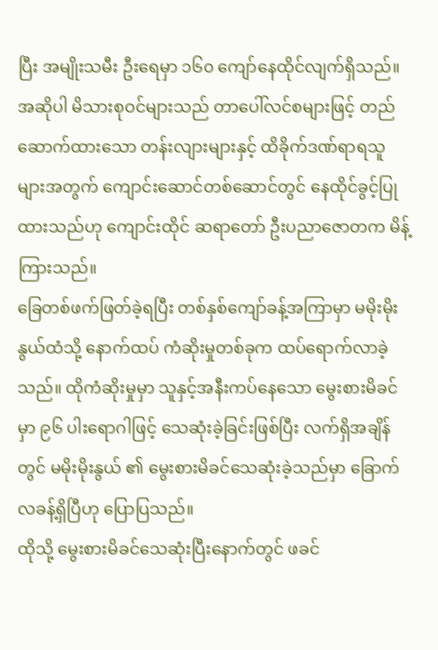ပြီး အမျိုးသမီး ဦးရေမှာ ၁၆၀ ကျော်နေထိုင်လျက်ရှိသည်။ အဆိုပါ မိသားစုဝင်များသည် တာပေါ်လင်စများဖြင့် တည်ဆောက်ထားသော တန်းလျားများနှင့် ထိခိုက်ဒဏ်ရာရသူများအတွက် ကျောင်းဆောင်တစ်ဆောင်တွင် နေထိုင်ခွင့်ပြုထားသည်ဟု ကျောင်းထိုင် ဆရာတော် ဦးပညာဇောတက မိန့်ကြားသည်။
ခြေတစ်ဖက်ဖြတ်ခဲ့ရပြီး တစ်နှစ်ကျော်ခန့်အကြာမှာ မမိုးမိုးနွယ်ထံသို့ နောက်ထပ် ကံဆိုးမှုတစ်ခုက ထပ်ရောက်လာခဲ့သည်။ ထိုကံဆိုးမှုမှာ သူနှင့်အနီးကပ်နေသော မွေးစားမိခင်မှာ ၉၆ ပါးရောဂါဖြင့် သေဆုံးခဲ့ခြင်းဖြစ်ပြီး လက်ရှိအချိန်တွင် မမိုးမိုးနွယ် ၏ မွေးစားမိခင်သေဆုံးခဲ့သည်မှာ ခြောက်လခန့်ရှိပြီဟု ပြောပြသည်။
ထိုသို့ မွေးစားမိခင်သေဆုံးပြီးနောက်တွင် ဖခင်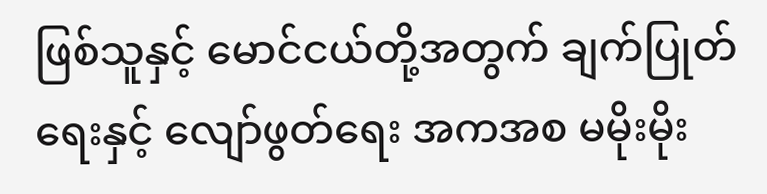ဖြစ်သူနှင့် မောင်ငယ်တို့အတွက် ချက်ပြုတ်ရေးနှင့် လျော်ဖွတ်ရေး အကအစ မမိုးမိုး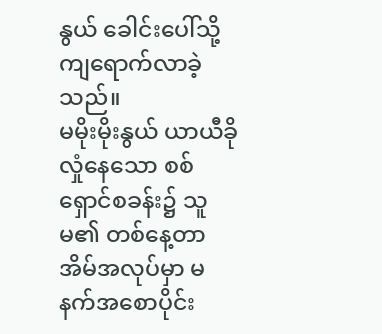နွယ် ခေါင်းပေါ်သို့ ကျရောက်လာခဲ့သည်။
မမိုးမိုးနွယ် ယာယီခိုလှုံနေသော စစ်ရှောင်စခန်း၌ သူမ၏ တစ်နေ့တာအိမ်အလုပ်မှာ မနက်အစောပိုင်း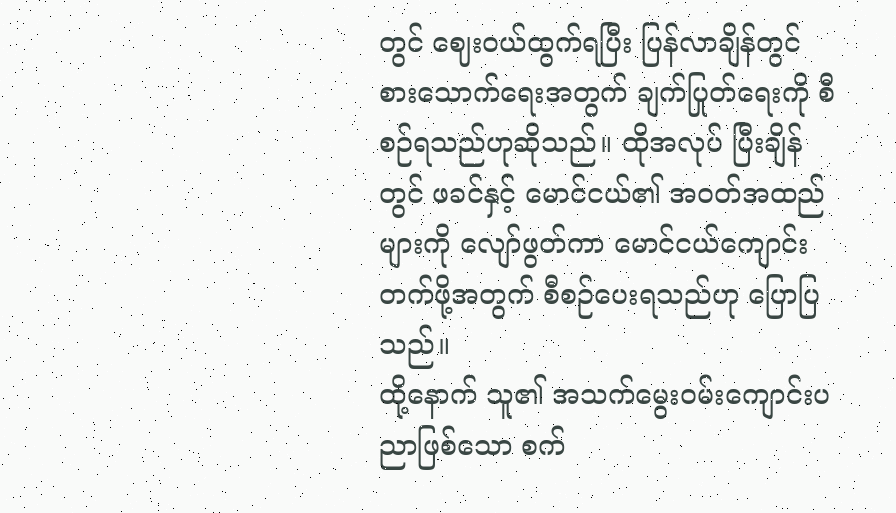တွင် ဈေးဝယ်ထွက်ရပြီး ပြန်လာချိန်တွင် စားသောက်ရေးအတွက် ချက်ပြုတ်ရေးကို စီစဉ်ရသည်ဟုဆိုသည်။ ထိုအလုပ် ပြီးချိန်တွင် ဖခင်နှင့် မောင်ငယ်၏ အဝတ်အထည်များကို လျော်ဖွတ်ကာ မောင်ငယ်ကျောင်းတက်ဖို့အတွက် စီစဉ်ပေးရသည်ဟု ပြောပြသည်။
ထို့နောက် သူ၏ အသက်မွေးဝမ်းကျောင်းပညာဖြစ်သော စက်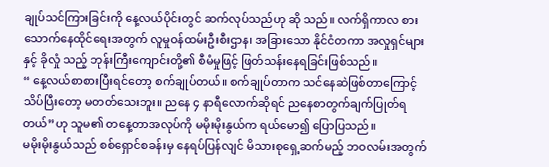ချုပ်သင်ကြားခြင်းကို နေ့လယ်ပိုင်းတွင် ဆက်လုပ်သည်ဟု ဆို သည်။ လက်ရှိကာလ စားသောက်နေထိုင်ရေးအတွက် လူမှုဝန်ထမ်းဦးစီးဌာန၊ အခြားသော နိုင်ငံတကာ အလှုရှင်များနှင့် ခိုလှုံ သည့် ဘုန်းကြီးကျောင်းတို့၏ စီမံမှုဖြင့် ဖြတ်သန်းနေရခြင်းဖြစ်သည်။
“ နေ့လယ်စာစားပြီးရင်တော့ စက်ချုပ်တယ်။ စက်ချုပ်တာက သင်နေဆဲဖြစ်တာကြောင့် သိပ်ပြီးတော့ မတတ်သေးဘူး။ ညနေ ၄ နာရီလောက်ဆိုရင် ညနေစာတွက်ချက်ပြုတ်ရတယ်”ဟု သူမ၏ တနေ့တာအလုပ်ကို မမိုးမိုးနွယ်က ရယ်မော၍ ပြောပြသည်။
မမိုးမိုးနွယ်သည် စစ်ရှောင်စခန်းမှ နေရပ်ပြန်လျင် မိသားစုရှေ့ဆက်မည့် ဘဝလမ်းအတွက်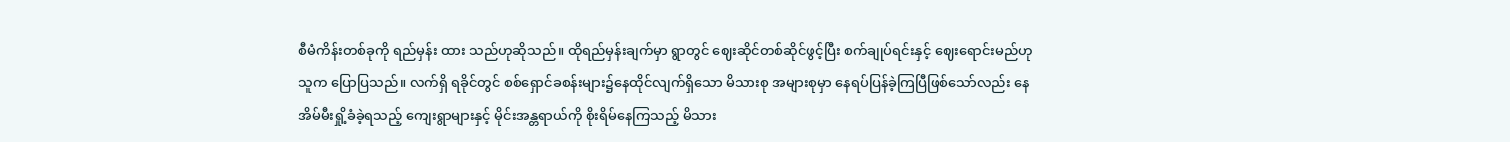စီမံကိန်းတစ်ခုကို ရည်မှန်း ထား သည်ဟုဆိုသည်။ ထိုရည်မှန်းချက်မှာ ရွာတွင် ဈေးဆိုင်တစ်ဆိုင်ဖွင့်ပြီး စက်ချုပ်ရင်းနှင့် ဈေးရောင်းမည်ဟု သူက ပြောပြသည်။ လက်ရှိ ရခိုင်တွင် စစ်ရှောင်ခစန်းများ၌နေထိုင်လျက်ရှိသော မိသားစု အများစုမှာ နေရပ်ပြန်ခဲ့ကြပြီဖြစ်သော်လည်း နေအိမ်မီးရှို့ခံခဲ့ရသည့် ကျေးရွာများနှင့် မိုင်းအန္တရာယ်ကို စိုးရိမ်နေကြသည့် မိသား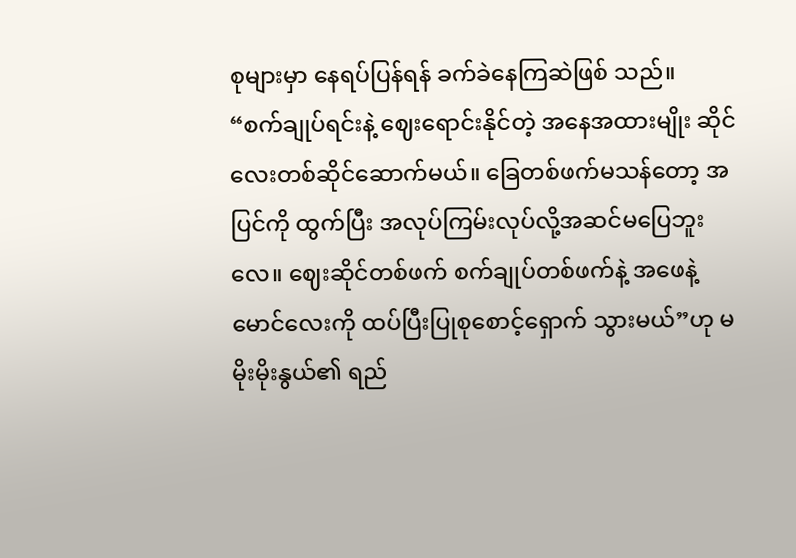စုများမှာ နေရပ်ပြန်ရန် ခက်ခဲနေကြဆဲဖြစ် သည်။
“စက်ချုပ်ရင်းနဲ့ ဈေးရောင်းနိုင်တဲ့ အနေအထားမျိုး ဆိုင်လေးတစ်ဆိုင်ဆောက်မယ်။ ခြေတစ်ဖက်မသန်တော့ အပြင်ကို ထွက်ပြီး အလုပ်ကြမ်းလုပ်လို့အဆင်မပြေဘူးလေ။ ဈေးဆိုင်တစ်ဖက် စက်ချုပ်တစ်ဖက်နဲ့ အဖေနဲ့ မောင်လေးကို ထပ်ပြီးပြုစုစောင့်ရှောက် သွားမယ်”ဟု မမိုးမိုးနွယ်၏ ရည်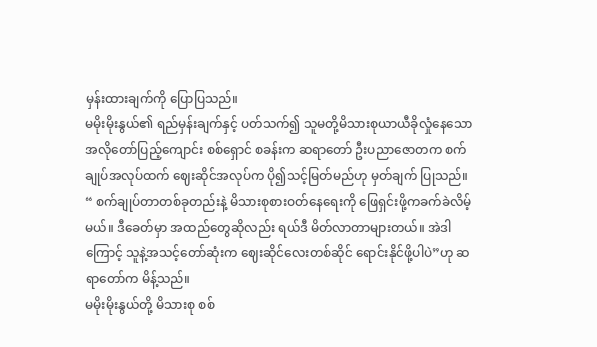မှန်းထားချက်ကို ပြောပြသည်။
မမိုးမိုးနွယ်၏ ရည်မှန်းချက်နှင့် ပတ်သက်၍ သူမတို့မိသားစုယာယီခိုလှုံနေသော အလိုတော်ပြည့်ကျောင်း စစ်ရှောင် စခန်းက ဆရာတော် ဦးပညာဇောတက စက်ချုပ်အလုပ်ထက် ဈေးဆိုင်အလုပ်က ပို၍သင့်မြတ်မည်ဟု မှတ်ချက် ပြုသည်။
“ စက်ချုပ်တာတစ်ခုတည်းနဲ့ မိသားစုစားဝတ်နေရေးကို ဖြေရှင်းဖို့ကခက်ခဲလိမ့်မယ်။ ဒီခေတ်မှာ အထည်တွေဆိုလည်း ရယ်ဒီ မိတ်လာတာများတယ်။ အဲဒါကြောင့် သူနဲ့အသင့်တော်ဆုံးက ဈေးဆိုင်လေးတစ်ဆိုင် ရောင်းနိုင်ဖို့ပါပဲ”ဟု ဆရာတော်က မိန့်သည်။
မမိုးမိုးနွယ်တို့ မိသားစု စစ်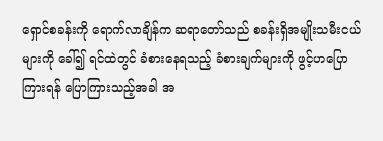ရှောင်စခန်းကို ရောက်လာချိန်က ဆရာတော်သည် စခန်းရှိအမျိုးသမီးငယ်များကို ခေါ်၍ ရင်ထဲတွင် ခံစားနေရသည့် ခံစားချက်များကို ဖွင့်ဟပြောကြားရန် ပြောကြားသည့်အခါ အ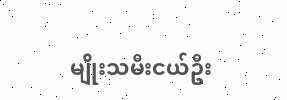မျိုးသမီးငယ်ဦး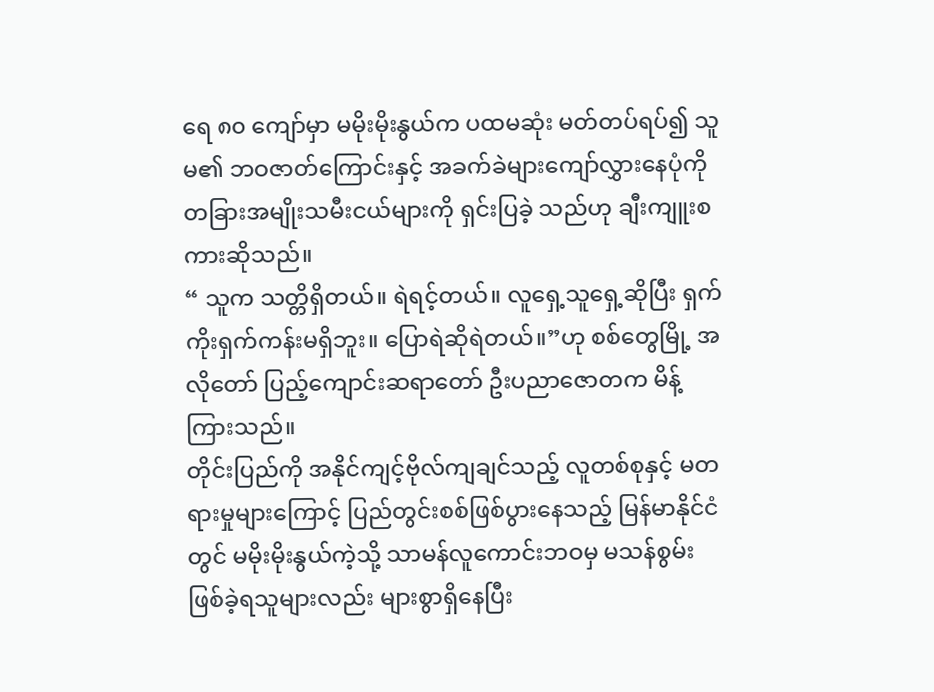ရေ ၈၀ ကျော်မှာ မမိုးမိုးနွယ်က ပထမဆုံး မတ်တပ်ရပ်၍ သူမ၏ ဘဝဇာတ်ကြောင်းနှင့် အခက်ခဲများကျော်လွှားနေပုံကို တခြားအမျိုးသမီးငယ်များကို ရှင်းပြခဲ့ သည်ဟု ချီးကျူးစကားဆိုသည်။
“ သူက သတ္တိရှိတယ်။ ရဲရင့်တယ်။ လူရှေ့သူရှေ့ဆိုပြီး ရှက်ကိုးရှက်ကန်းမရှိဘူး။ ပြောရဲဆိုရဲတယ်။”ဟု စစ်တွေမြို့ အလိုတော် ပြည့်ကျောင်းဆရာတော် ဦးပညာဇောတက မိန့်ကြားသည်။
တိုင်းပြည်ကို အနိုင်ကျင့်ဗိုလ်ကျချင်သည့် လူတစ်စုနှင့် မတရားမှုများကြောင့် ပြည်တွင်းစစ်ဖြစ်ပွားနေသည့် မြန်မာနိုင်ငံတွင် မမိုးမိုးနွယ်ကဲ့သို့ သာမန်လူကောင်းဘဝမှ မသန်စွမ်းဖြစ်ခဲ့ရသူများလည်း များစွာရှိနေပြီး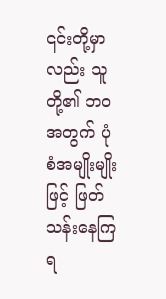၎င်းတို့မှာလည်း သူတို့၏ ဘဝအတွက် ပုံစံအမျိုးမျိုးဖြင့် ဖြတ်သန်းနေကြရ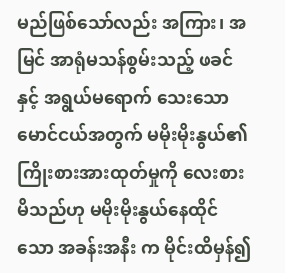မည်ဖြစ်သော်လည်း အကြား၊ အမြင် အာရုံမသန်စွမ်းသည့် ဖခင်နှင့် အရွယ်မရောက် သေးသော မောင်ငယ်အတွက် မမိုးမိုးနွယ်၏ ကြိုးစားအားထုတ်မှုကို လေးစားမိသည်ဟု မမိုးမိုးနွယ်နေထိုင်သော အခန်းအနီး က မိုင်းထိမှန်၍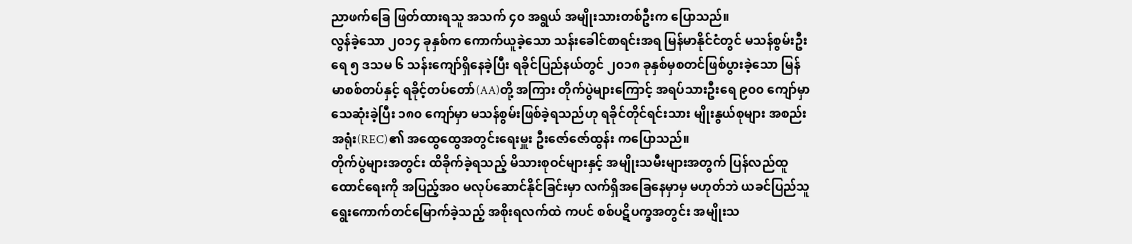ညာဖက်ခြေ ဖြတ်ထားရသူ အသက် ၄၀ အရွယ် အမျိုးသားတစ်ဦးက ပြောသည်။
လွန်ခဲ့သော ၂၀၁၄ ခုနှစ်က ကောက်ယူခဲ့သော သန်းခေါင်စာရင်းအရ မြန်မာနိုင်ငံတွင် မသန်စွမ်းဦးရေ ၅ ဒသမ ၆ သန်းကျော်ရှိနေခဲ့ပြီး ရခိုင်ပြည်နယ်တွင် ၂၀၁၈ ခုနှစ်မှစတင်ဖြစ်ပွားခဲ့သော မြန်မာစစ်တပ်နှင့် ရခိုင့်တပ်တော်(AA)တို့ အကြား တိုက်ပွဲများကြောင့် အရပ်သားဦးရေ ၉၀၀ ကျော်မှာသေဆုံးခဲ့ပြီး ၁၈၀ ကျော်မှာ မသန်စွမ်းဖြစ်ခဲ့ရသည်ဟု ရခိုင်တိုင်ရင်းသား မျိုးနွယ်စုများ အစည်းအရုံး(REC)၏ အထွေထွေအတွင်းရေးမှူး ဦးဇော်ဇော်ထွန်း ကပြောသည်။
တိုက်ပွဲများအတွင်း ထိခိုက်ခဲ့ရသည့် မိသားစုဝင်များနှင့် အမျိုးသမီးများအတွက် ပြန်လည်ထူထောင်ရေးကို အပြည့်အဝ မလုပ်ဆောင်နိုင်ခြင်းမှာ လက်ရှိအခြေနေမှာမှ မဟုတ်ဘဲ ယခင်ပြည်သူရွေးကောက်တင်မြောက်ခဲ့သည့် အစိုးရလက်ထဲ ကပင် စစ်ပဋိပက္ခအတွင်း အမျိုးသ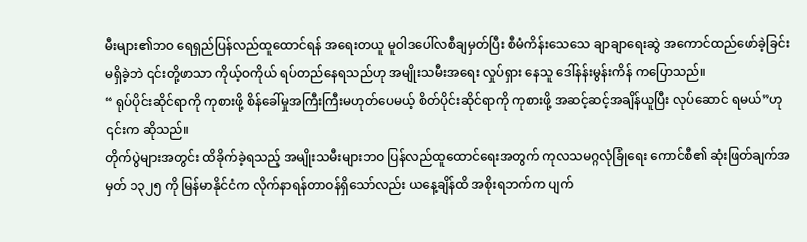မီးများ၏ဘဝ ရေရှည်ပြန်လည်ထူထောင်ရန် အရေးတယူ မူဝါဒပေါ်လစီချမှတ်ပြီး စီမံကိန်းသေသေ ချာချာရေးဆွဲ အကောင်ထည်ဖော်ခဲ့ခြင်းမရှိခဲ့ဘဲ ၎င်းတို့ဖာသာ ကိုယ့်ဝကိုယ် ရပ်တည်နေရသည်ဟု အမျိုးသမီးအရေး လှုပ်ရှား နေသူ ဒေါ်နန်းမွန်းကိန် ကပြောသည်။
“ ရုပ်ပိုင်းဆိုင်ရာကို ကုစားဖို့ စိန်ခေါ်မှုအကြီးကြီးမဟုတ်ပေမယ့် စိတ်ပိုင်းဆိုင်ရာကို ကုစားဖို့ အဆင့်ဆင့်အချိန်ယူပြီး လုပ်ဆောင် ရမယ်”ဟု ၎င်းက ဆိုသည်။
တိုက်ပွဲများအတွင်း ထိခိုက်ခဲ့ရသည့် အမျိုးသမီးများဘဝ ပြန်လည်ထူထောင်ရေးအတွက် ကုလသမဂ္ဂလုံခြုံရေး ကောင်စီ၏ ဆုံးဖြတ်ချက်အမှတ် ၁၃၂၅ ကို မြန်မာနိုင်ငံက လိုက်နာရန်တာဝန်ရှိသော်လည်း ယနေ့ချိန်ထိ အစိုးရဘက်က ပျက်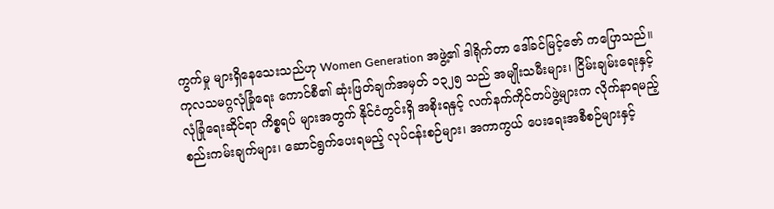ကွက်မှု များရှိနေသေးသည်ဟု Women Generation အဖွဲ့၏ ဒါရိုက်တာ ဒေါ်ခင်မြင့်ဇော် ကပြောသည်။
ကုလသမဂ္ဂလုံခြုံရေး ကောင်စီ၏ ဆုံးဖြတ်ချက်အမှတ် ၁၃၂၅ သည် အမျိုးသမီးများ၊ ငြိမ်းချမ်းရေးနှင့် လုံခြုံရေးဆိုင်ရာ ကိစ္စရပ် များအတွက် နိုင်ငံတွင်းရှိ အစိုးရနှင့် လက်နက်ကိုင်တပ်ဖွဲ့များက လိုက်နာရမည့် စည်းကမ်းချက်များ၊ ဆောင်ရွက်ပေးရမည့် လုပ်ငန်းစဉ်များ၊ အကာကွယ် ပေးရေးအစီစဉ်များနှင့်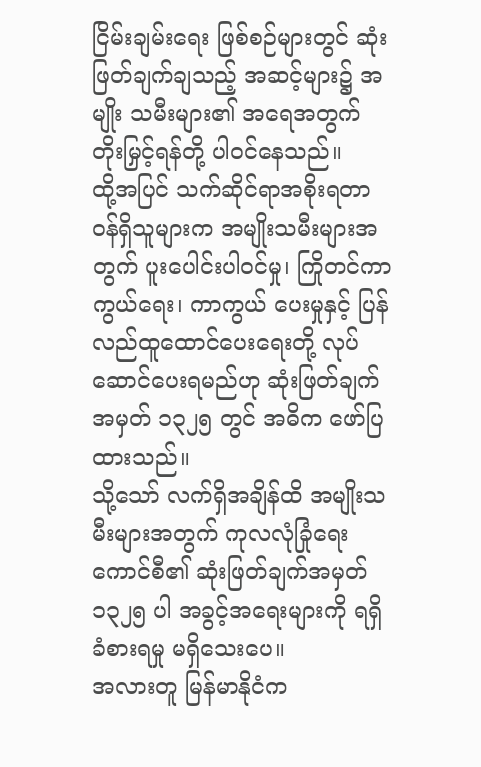ငြိမ်းချမ်းရေး ဖြစ်စဉ်များတွင် ဆုံးဖြတ်ချက်ချသည့် အဆင့်များ၌ အမျိုး သမီးများ၏ အရေအတွက် တိုးမြှင့်ရန်တို့ ပါဝင်နေသည်။
ထို့အပြင် သက်ဆိုင်ရာအစိုးရတာဝန်ရှိသူများက အမျိုးသမီးများအတွက် ပူးပေါင်းပါဝင်မှု၊ ကြိုတင်ကာကွယ်ရေး၊ ကာကွယ် ပေးမှုနှင့် ပြန်လည်ထူထောင်ပေးရေးတို့ လုပ်ဆောင်ပေးရမည်ဟု ဆုံးဖြတ်ချက်အမှတ် ၁၃၂၅ တွင် အဓိက ဖော်ပြထားသည်။
သို့သော် လက်ရှိအချိန်ထိ အမျိုးသမီးများအတွက် ကုလလုံခြုံရေးကောင်စီ၏ ဆုံးဖြတ်ချက်အမှတ် ၁၃၂၅ ပါ အခွင့်အရေးများကို ရရှိခံစားရမှု မရှိသေးပေ။
အလားတူ မြန်မာနိုငံက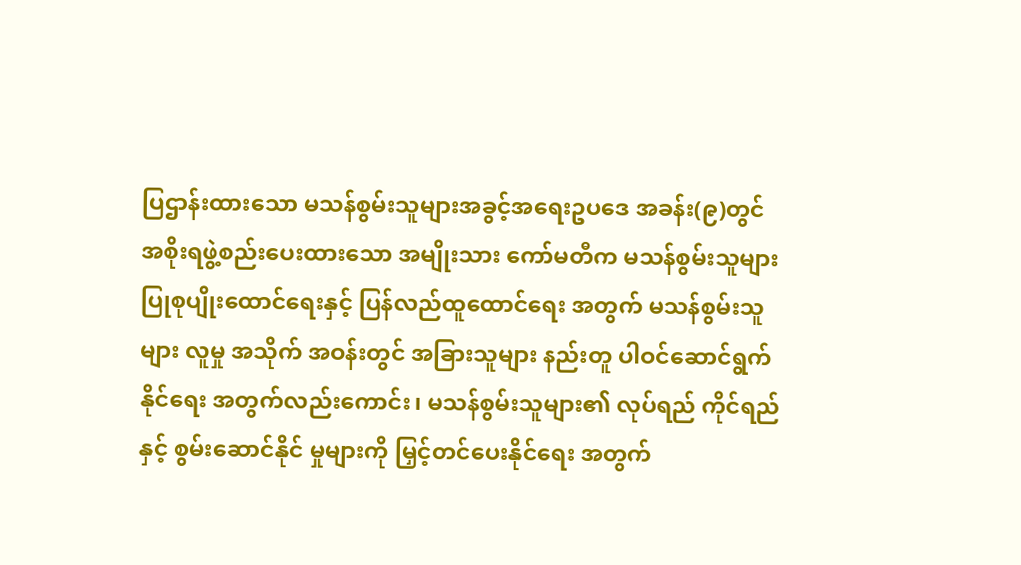ပြဌာန်းထားသော မသန်စွမ်းသူများအခွင့်အရေးဥပဒေ အခန်း(၉)တွင် အစိုးရဖွဲ့စည်းပေးထားသော အမျိုးသား ကော်မတီက မသန်စွမ်းသူများ ပြုစုပျိုးထောင်ရေးနှင့် ပြန်လည်ထူထောင်ရေး အတွက် မသန်စွမ်းသူများ လူမှု အသိုက် အဝန်းတွင် အခြားသူများ နည်းတူ ပါဝင်ဆောင်ရွက်နိုင်ရေး အတွက်လည်းကောင်း၊ မသန်စွမ်းသူများ၏ လုပ်ရည် ကိုင်ရည်နှင့် စွမ်းဆောင်နိုင် မှုများကို မြှင့်တင်ပေးနိုင်ရေး အတွက်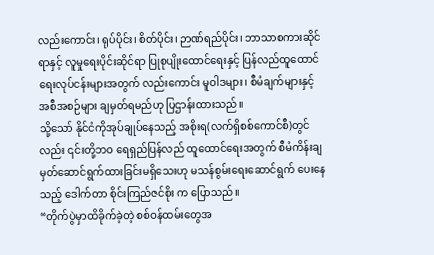လည်းကောင်း၊ ရုပ်ပိုင်း၊ စိတ်ပိုင်း၊ ဉာဏ်ရည်ပိုင်း၊ ဘာသာစကားဆိုင်ရာနှင့် လူမှုရေးပိုင်းဆိုင်ရာ ပြုစုပျိုးထောင်ရေးနှင့် ပြန်လည်ထူထောင်ရေးလုပ်ငန်းများအတွက် လည်းကောင်း မူဝါဒများ၊ စီမံချက်များနှင့် အစီအစဉ်များ ချမှတ်ရမည်ဟု ပြဌာန်းထားသည်။
သို့သော် နိုင်ငံကိုအုပ်ချုပ်နေသည့် အစိုးရ(လက်ရှိစစ်ကောင်စီ)တွင်လည်း ၎င်းတို့ဘဝ ရေရှည်ပြန်လည် ထူထောင်ရေးအတွက် စီမံကိန်းချမှတ်ဆောင်ရွက်ထားခြင်းမရှိသေးဟု မသန်စွမ်းရေးဆောင်ရွက် ပေးနေသည့် ဒေါက်တာ စိုင်းကြည်ဇင်စိုး က ပြောသည်။
“တိုက်ပွဲမှာထိခိုက်ခဲ့တဲ့ စစ်ဝန်ထမ်းတွေအ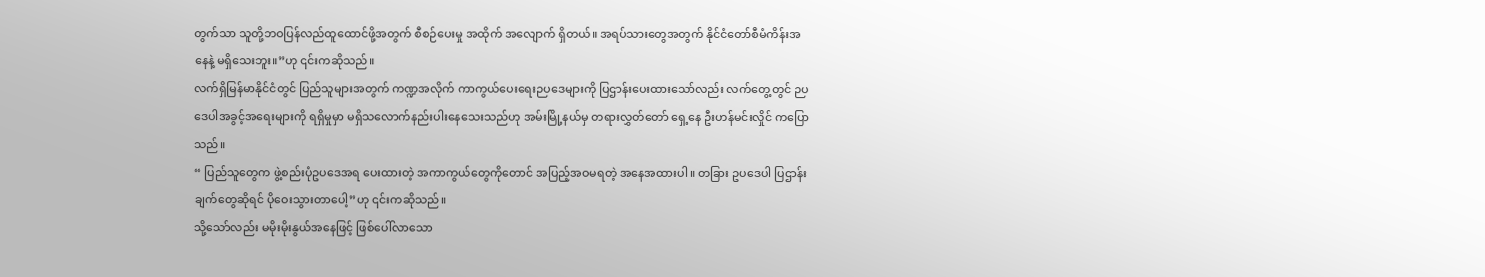တွက်သာ သူတို့ဘဝပြန်လည်ထူထောင်ဖို့အတွက် စီစဉ်ပေးမှု အထိုက် အလျောက် ရှိတယ်။ အရပ်သားတွေအတွက် နိုင်ငံတော်စီမံကိန်းအနေနဲ့ မရှိသေးဘူး။”ဟု ၎င်းကဆိုသည်။
လက်ရှိမြန်မာနိုင်ငံတွင် ပြည်သူများအတွက် ကဏ္ဍအလိုက် ကာကွယ်ပေးရေးဉပဒေများကို ပြဌာန်းပေးထားသော်လည်း လက်တွေ့တွင် ဉပဒေပါအခွင့်အရေးများကို ရရှိမှုမှာ မရှိသလောက်နည်းပါးနေသေးသည်ဟု အမ်းမြို့နယ်မှ တရားလွှတ်တော် ရှေ့နေ ဦးဟန်မင်းလှိုင် ကပြောသည်။
“ ပြည်သူတွေက ဖွဲ့စည်းပုံဥပဒေအရ ပေးထားတဲ့ အကာကွယ်တွေကိုတောင် အပြည့်အဝမရတဲ့ အနေအထားပါ။ တခြား ဥပဒေပါ ပြဌာန်းချက်တွေဆိုရင် ပိုဝေးသွားတာပေါ့”ဟု ၎င်းကဆိုသည်။
သို့သော်လည်း မမိုးမိုးနွယ်အနေဖြင့် ဖြစ်ပေါ်လာသော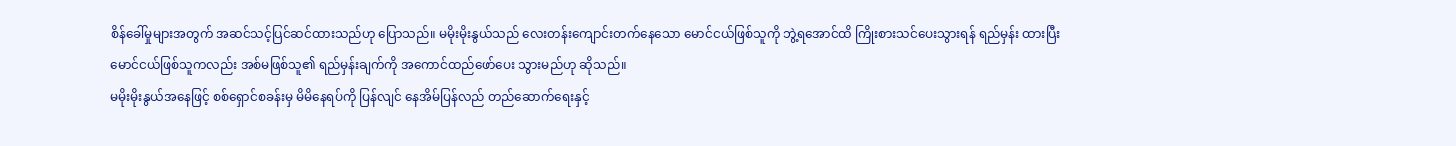စိန်ခေါ်မှုများအတွက် အဆင်သင့်ပြင်ဆင်ထားသည်ဟု ပြောသည်။ မမိုးမိုးနွယ်သည် လေးတန်းကျောင်းတက်နေသော မောင်ငယ်ဖြစ်သူကို ဘွဲ့ရအောင်ထိ ကြိုးစားသင်ပေးသွားရန် ရည်မှန်း ထားပြီး မောင်ငယ်ဖြစ်သူကလည်း အစ်မဖြစ်သူ၏ ရည်မှန်းချက်ကို အကောင်ထည်ဖော်ပေး သွားမည်ဟု ဆိုသည်။
မမိုးမိုးနွယ်အနေဖြင့် စစ်ရှောင်စခန်းမှ မိမိနေရပ်ကို ပြန်လျင် နေအိမ်ပြန်လည် တည်ဆောက်ရေးနှင့်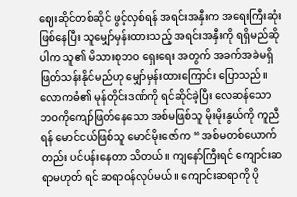ဈေးဆိုင်တစ်ဆိုင် ဖွင့်လှစ်ရန် အရင်းအနှီးက အရေးကြီးဆုံးဖြစ်နေပြီး သူမျှော်မှန်းထားသည့် အရင်းအနှီးကို ရရှိမည်ဆိုပါက သူ၏ မိသားစုဘဝ ရှေးရေး အတွက် အခက်အခဲမရှိ ဖြတ်သန်းနိုင်မည်ဟု မျှော်မှန်းထားကြောင်း ပြောသည်။
လောကဓံ၏ မုန်တိုင်းဒဏ်ကို ရင်ဆိုင်ခဲ့ပြီး လေဆန်သော ဘဝကိုကျော်ဖြတ်နေသော အစ်မဖြစ်သူ မိုးမိုးနွယ်ကို ကူညီရန် မောင်ငယ်ဖြစ်သူ မောင်မိုးဇော်က “ အစ်မတစ်ယောက်တည်း ပင်ပန်းနေတာ သိတယ်။ ကျနော်ကြီးရင် ကျောင်းဆရာမဟုတ် ရင် ဆရာဝန်လုပ်မယ်။ ကျောင်းဆရာကို ပို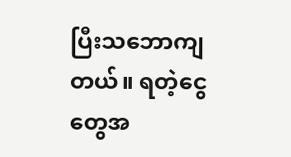ပြီးသဘောကျတယ်။ ရတဲ့ငွေတွေအ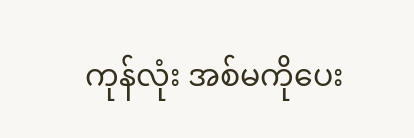ကုန်လုံး အစ်မကိုပေး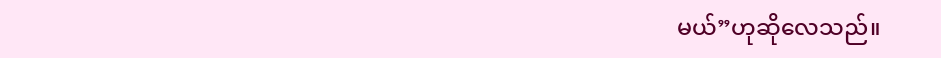မယ်”ဟုဆိုလေသည်။